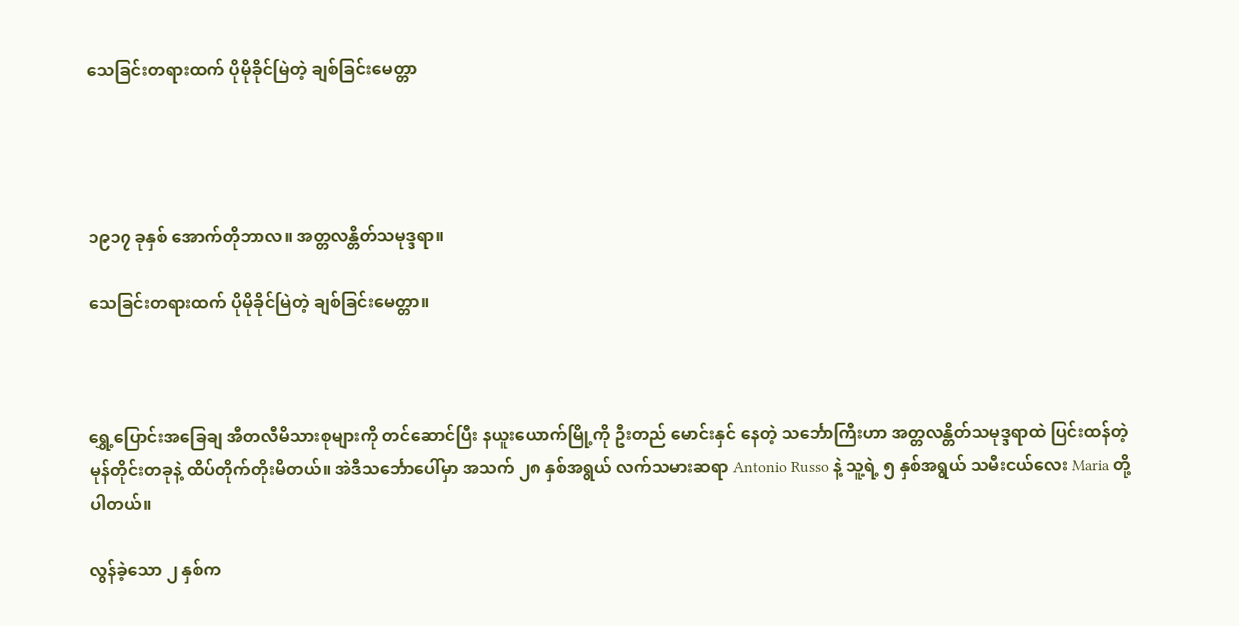သေခြင်းတရားထက် ပိုမိုခိုင်မြဲတဲ့ ချစ်ခြင်းမေတ္တာ




၁၉၁၇ ခုနှစ် အောက်တိုဘာလ။ အတ္တလန္တိတ်သမုဒ္ဒရာ။

သေခြင်းတရားထက် ပိုမိုခိုင်မြဲတဲ့ ချစ်ခြင်းမေတ္တာ။



ရွှေ့ပြောင်းအခြေချ အီတလီမိသားစုများကို တင်ဆောင်ပြီး နယူးယောက်မြို့ကို ဦးတည် မောင်းနှင် နေတဲ့ သင်္ဘောကြီးဟာ အတ္တလန္တိတ်သမုဒ္ဒရာထဲ ပြင်းထန်တဲ့ မုန်တိုင်းတခုနဲ့ ထိပ်တိုက်တိုးမိတယ်။ အဲဒီသင်္ဘောပေါ်မှာ အသက် ၂၈ နှစ်အရွယ် လက်သမားဆရာ Antonio Russo နဲ့ သူ့ရဲ့ ၅ နှစ်အရွယ် သမီးငယ်လေး Maria တို့ ပါတယ်။

လွန်ခဲ့သော ၂ နှစ်က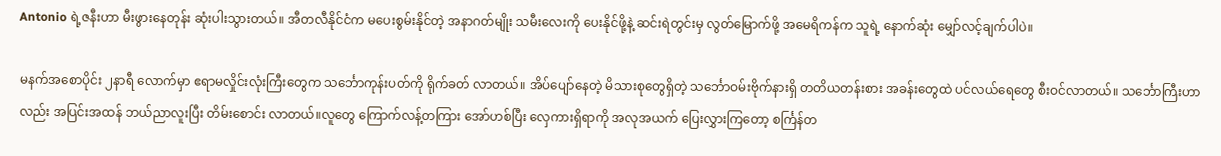Antonio ရဲ့ဇနီးဟာ မီးဖွားနေတုန်း ဆုံးပါးသွားတယ်။ အီတလီနိုင်ငံက မပေးစွမ်းနိုင်တဲ့ အနာဂတ်မျိုး သမီးလေးကို ပေးနိုင်ဖို့နဲ့ ဆင်းရဲတွင်းမှ လွတ်မြောက်ဖို့ အမေရိကန်က သူရဲ့ နောက်ဆုံး မျှော်လင့်ချက်ပါပဲ။

မနက်အစောပိုင်း ၂နာရီ လောက်မှာ ဧရာမလှိုင်းလုံးကြီးတွေက သင်္ဘောကုန်းပတ်ကို ရိုက်ခတ် လာတယ်။ အိပ်ပျော်နေတဲ့ မိသားစုတွေရှိတဲ့ သင်္ဘောဝမ်းဗိုက်နားရှိ တတိယတန်းစား အခန်းတွေထဲ ပင်လယ်ရေတွေ စီးဝင်လာတယ်။ သင်္ဘောကြီးဟာလည်း အပြင်းအထန် ဘယ်ညာလူးပြီး တိမ်းစောင်း လာတယ်။လူတွေ ကြောက်လန့်တကြား အော်ဟစ်ပြီး လှေကားရှိရာကို အလုအယက် ပြေးလွှားကြတော့ စင်္ကြန်တ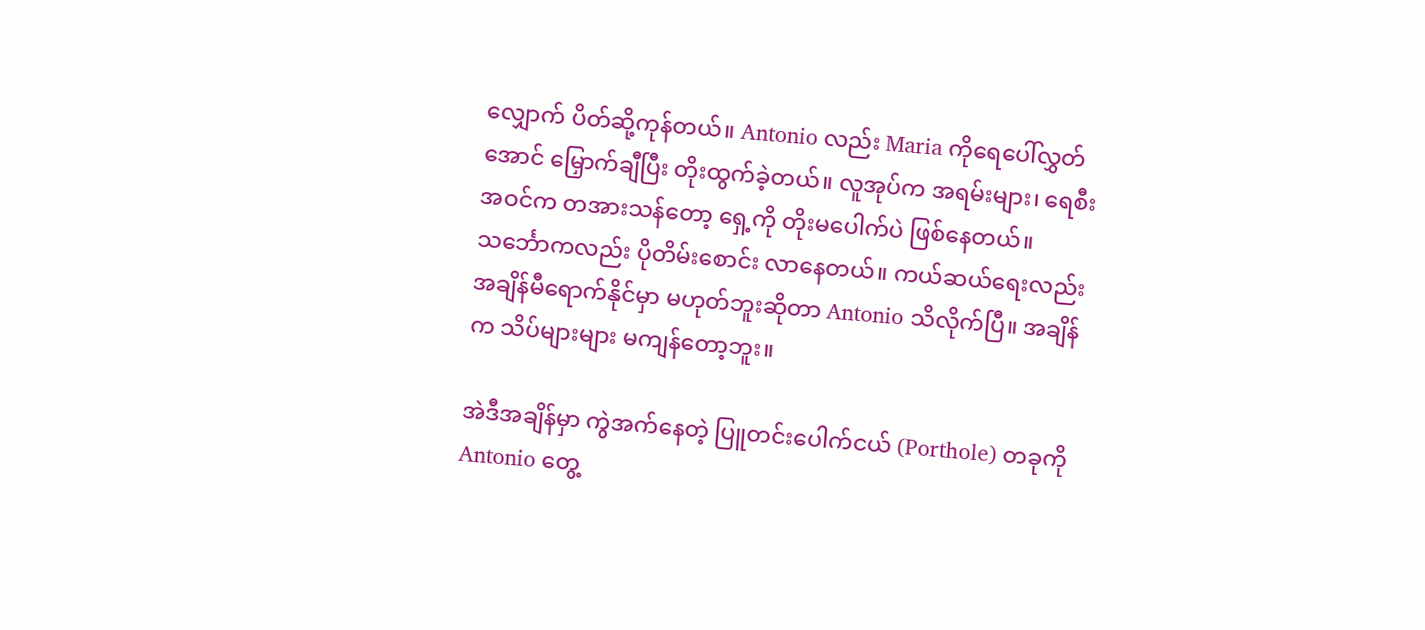လျှောက် ပိတ်ဆို့ကုန်တယ်။ Antonio လည်း Maria ကိုရေပေါ်လွှတ်အောင် မြှောက်ချီပြီး တိုးထွက်ခဲ့တယ်။ လူအုပ်က အရမ်းများ၊ ရေစီးအဝင်က တအားသန်တော့ ရှေ့ကို တိုးမပေါက်ပဲ ဖြစ်နေတယ်။ သင်္ဘောကလည်း ပိုတိမ်းစောင်း လာနေတယ်။ ကယ်ဆယ်ရေးလည်း အချိန်မီရောက်နိုင်မှာ မဟုတ်ဘူးဆိုတာ Antonio သိလိုက်ပြီ။ အချိန်က သိပ်များများ မကျန်တော့ဘူး။

အဲဒီအချိန်မှာ ကွဲအက်နေတဲ့ ပြူတင်းပေါက်ငယ် (Porthole) တခုကို Antonio တွေ့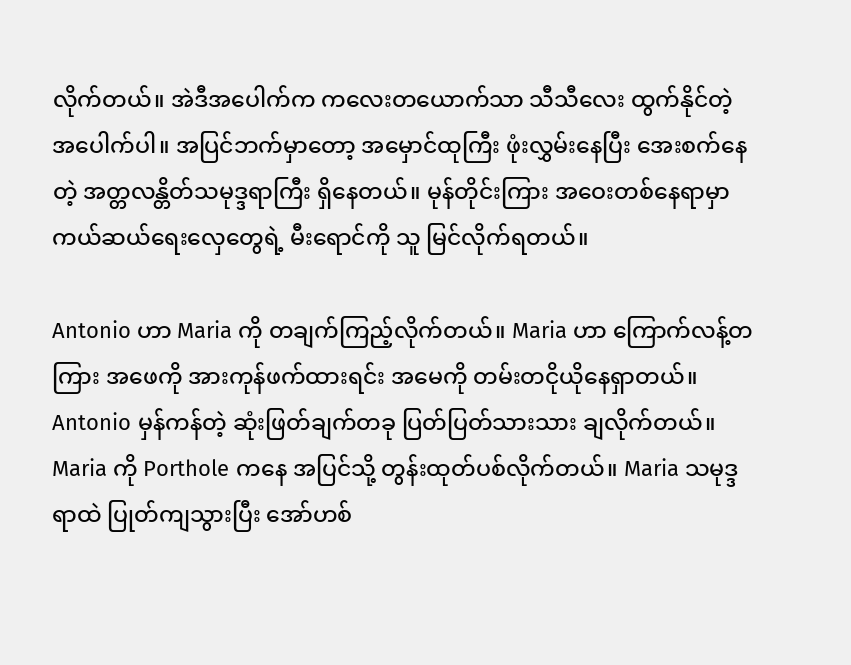လိုက်တယ်။ အဲဒီအပေါက်က ကလေးတယောက်သာ သီသီလေး ထွက်နိုင်တဲ့ အပေါက်ပါ။ အပြင်ဘက်မှာတော့ အမှောင်ထုကြီး ဖုံးလွှမ်းနေပြီး အေးစက်နေတဲ့ အတ္တလန္တိတ်သမုဒ္ဒရာကြီး ရှိနေတယ်။ မုန်တိုင်းကြား အဝေးတစ်နေရာမှာ ကယ်ဆယ်ရေးလှေတွေရဲ့ မီးရောင်ကို သူ မြင်လိုက်ရတယ်။

Antonio ဟာ Maria ကို တချက်ကြည့်လိုက်တယ်။ Maria ဟာ ကြောက်လန့်တကြား အဖေကို အားကုန်ဖက်ထားရင်း အမေကို တမ်းတငိုယိုနေရှာတယ်။ Antonio မှန်ကန်တဲ့ ဆုံးဖြတ်ချက်တခု ပြတ်ပြတ်သားသား ချလိုက်တယ်။ Maria ကို Porthole ကနေ အပြင်သို့ တွန်းထုတ်ပစ်လိုက်တယ်။ Maria သမုဒ္ဒရာထဲ ပြုတ်ကျသွားပြီး အော်ဟစ်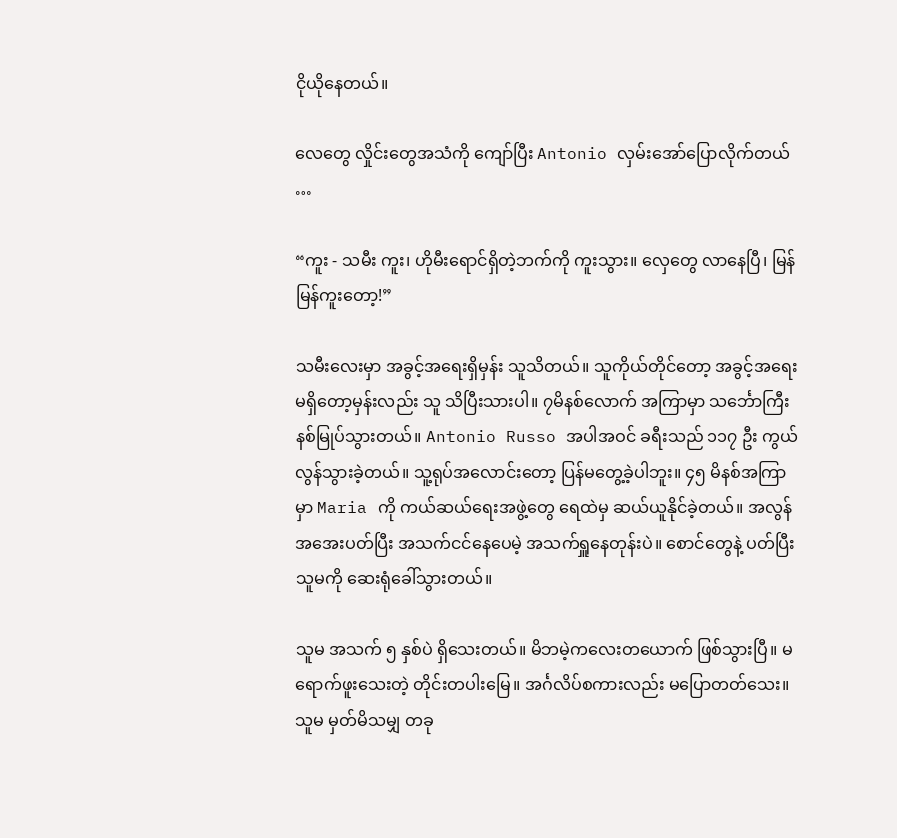ငိုယိုနေတယ်။

လေတွေ လှိုင်းတွေအသံကို ကျော်ပြီး Antonio လှမ်းအော်ပြောလိုက်တယ် …

“ကူး - သမီး ကူး၊ ဟိုမီးရောင်ရှိတဲ့ဘက်ကို ကူးသွား။ လှေတွေ လာနေပြီ၊ မြန်မြန်ကူးတော့!”

သမီးလေးမှာ အခွင့်အရေးရှိမှန်း သူသိတယ်။ သူကိုယ်တိုင်တော့ အခွင့်အရေး မရှိတော့မှန်းလည်း သူ သိပြီးသားပါ။ ၇မိနစ်လောက် အကြာမှာ သင်္ဘောကြီး နစ်မြုပ်သွားတယ်။ Antonio Russo အပါအဝင် ခရီးသည် ၁၁၇ ဦး ကွယ်လွန်သွားခဲ့တယ်။ သူ့ရုပ်အလောင်းတော့ ပြန်မတွေ့ခဲ့ပါဘူး။ ၄၅ မိနစ်အကြာမှာ Maria ကို ကယ်ဆယ်ရေးအဖွဲ့တွေ ရေထဲမှ ဆယ်ယူနိုင်ခဲ့တယ်။ အလွန်အအေးပတ်ပြီး အသက်ငင်နေပေမဲ့ အသက်ရှူနေတုန်းပဲ။ စောင်တွေနဲ့ ပတ်ပြီး သူမကို ဆေးရုံခေါ်သွားတယ်။

သူမ အသက် ၅ နှစ်ပဲ ရှိသေးတယ်။ မိဘမဲ့ကလေးတယောက် ဖြစ်သွားပြီ။ မရောက်ဖူးသေးတဲ့ တိုင်းတပါးမြေ။ အင်္ဂလိပ်စကားလည်း မပြောတတ်သေး။ သူမ မှတ်မိသမျှ တခု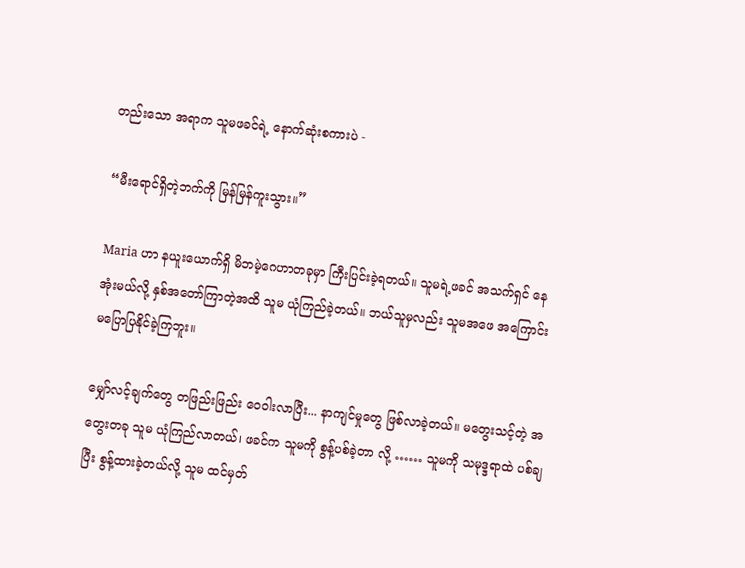တည်းသော အရာက သူမဖခင်ရဲ့ နောက်ဆုံးစကားပဲ -

“မီးရောင်ရှိတဲ့ဘက်ကို မြန်မြန်ကူးသွား။”

Maria ဟာ နယူးယောက်ရှိ မိဘမဲ့ဂေဟာတခုမှာ ကြီးပြင်းခဲ့ရတယ်။ သူမရဲ့ဖခင် အသက်ရှင် နေအုံးမယ်လို့ နှစ်အတော်ကြာတဲ့အထိ သူမ ယုံကြည်ခဲ့တယ်။ ဘယ်သူမှလည်း သူမအဖေ အကြောင်း မပြောပြနိုင်ခဲ့ကြဘူး။

မျှော်လင့်ချက်တွေ တဖြည်းဖြည်း ဝေဝါးလာပြီး... နာကျင်မှုတွေ ဖြစ်လာခဲ့တယ်။ မတွေးသင့်တဲ့ အတွေးတခု သူမ ယုံကြည်လာတယ်၊ ဖခင်က သူမကို စွန့်ပစ်ခဲ့တာ လို့ …… သူမကို သမုဒ္ဒရာထဲ ပစ်ချပြီး စွန့်ထားခဲ့တယ်လို့ သူမ ထင်မှတ်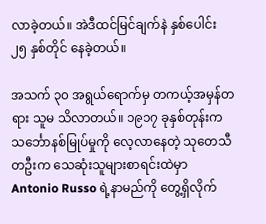လာခဲ့တယ်။ အဲဒီထင်မြင်ချက်နဲ နှစ်ပေါင်း ၂၅ နှစ်တိုင် နေခဲ့တယ်။

အသက် ၃၀ အရွယ်ရောက်မှ တကယ့်အမှန်တရား သူမ သိလာတယ်။ ၁၉၁၇ ခုနှစ်တုန်းက သင်္ဘောနစ်မြုပ်မှုကို လေ့လာနေတဲ့ သုတေသီတဦးက သေဆုံးသူများစာရင်းထဲမှာ Antonio Russo ရဲ့နာမည်ကို တွေ့ရှိလိုက်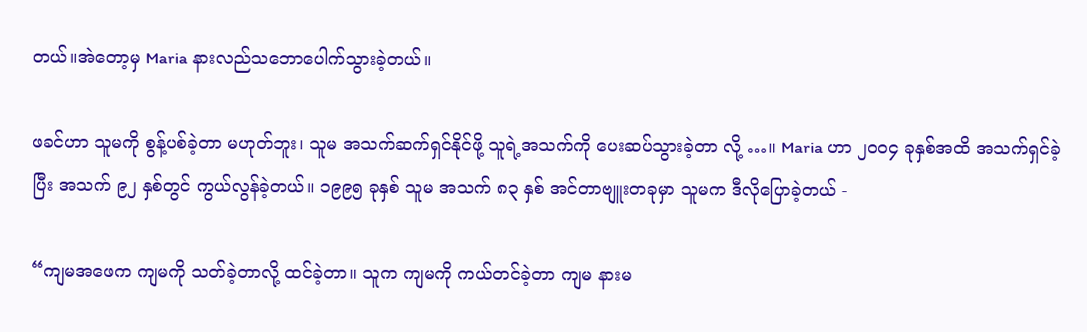တယ်။အဲတော့မှ Maria နားလည်သဘောပေါက်သွားခဲ့တယ်။

ဖခင်ဟာ သူမကို စွန့်ပစ်ခဲ့တာ မဟုတ်ဘူး၊ သူမ အသက်ဆက်ရှင်နိုင်ဖို့ သူရဲ့အသက်ကို ပေးဆပ်သွားခဲ့တာ လို့ …။ Maria ဟာ ၂၀၀၄ ခုနှစ်အထိ အသက်ရှင်ခဲ့ပြီး အသက် ၉၂ နှစ်တွင် ကွယ်လွန်ခဲ့တယ်။ ၁၉၉၅ ခုနှစ် သူမ အသက် ၈၃ နှစ် အင်တာဗျူးတခုမှာ သူမက ဒီလိုပြောခဲ့တယ် -

“ကျမအဖေက ကျမကို သတ်ခဲ့တာလို့ ထင်ခဲ့တာ။ သူက ကျမကို ကယ်တင်ခဲ့တာ ကျမ နားမ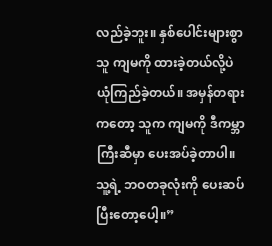လည်ခဲ့ဘူး။ နှစ်ပေါင်းများစွာ သူ ကျမကို ထားခဲ့တယ်လို့ပဲ ယုံကြည်ခဲ့တယ်။ အမှန်တရား ကတော့ သူက ကျမကို ဒီကမ္ဘာကြီးဆီမှာ ပေးအပ်ခဲ့တာပါ။ သူ့ရဲ့ ဘဝတခုလုံးကို ပေးဆပ်ပြီးတော့ပေါ့။”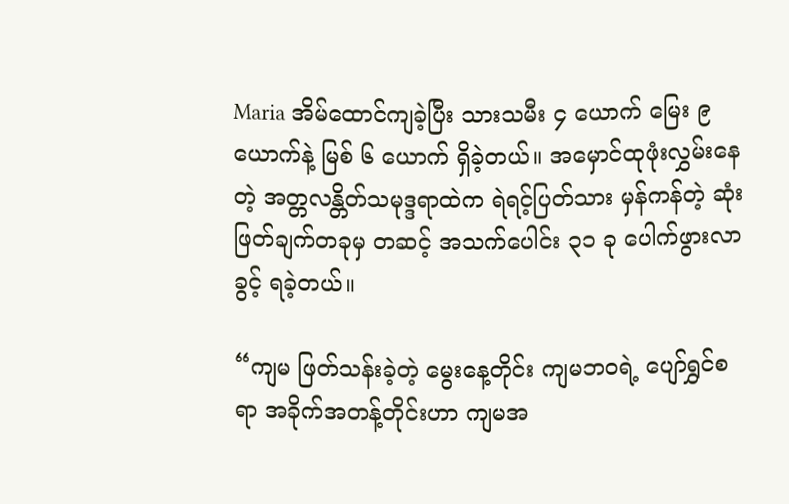Maria အိမ်ထောင်ကျခဲ့ပြီး သားသမီး ၄ ယောက် မြေး ၉ ယောက်နဲ့ မြစ် ၆ ယောက် ရှိခဲ့တယ်။ အမှောင်ထုဖုံးလွှမ်းနေတဲ့ အတ္တလန္တိတ်သမုဒ္ဒရာထဲက ရဲရင့်ပြတ်သား မှန်ကန်တဲ့ ဆုံးဖြတ်ချက်တခုမှ တဆင့် အသက်ပေါင်း ၃၁ ခု ပေါက်ဖွားလာခွင့် ရခဲ့တယ်။

“ကျမ ဖြတ်သန်းခဲ့တဲ့ မွေးနေ့တိုင်း ကျမဘဝရဲ့ ပျော်ရွှင်စရာ အခိုက်အတန့်တိုင်းဟာ ကျမအ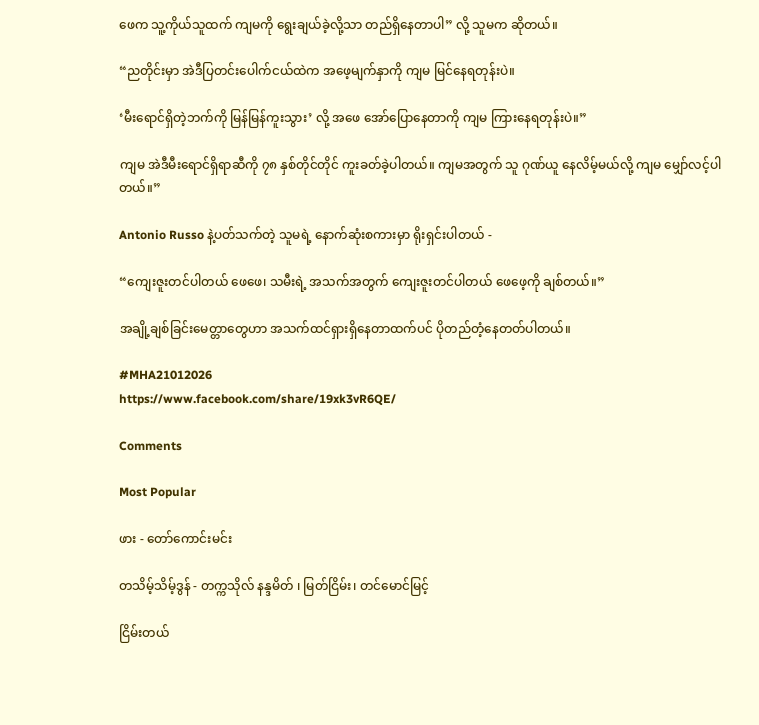ဖေက သူ့ကိုယ်သူထက် ကျမကို ရွေးချယ်ခဲ့လို့သာ တည်ရှိနေတာပါ” လို့ သူမက ဆိုတယ်။

“ညတိုင်းမှာ အဲဒီပြတင်းပေါက်ငယ်ထဲက အဖေ့မျက်နှာကို ကျမ မြင်နေရတုန်းပဲ။

‘မီးရောင်ရှိတဲ့ဘက်ကို မြန်မြန်ကူးသွား’ လို့ အဖေ အော်ပြောနေတာကို ကျမ ကြားနေရတုန်းပဲ။”

ကျမ အဲဒီမီးရောင်ရှိရာဆီကို ၇၈ နှစ်တိုင်တိုင် ကူးခတ်ခဲ့ပါတယ်။ ကျမအတွက် သူ ဂုဏ်ယူ နေလိမ့်မယ်လို့ ကျမ မျှော်လင့်ပါတယ်။”

Antonio Russo နဲ့ပတ်သက်တဲ့ သူမရဲ့ နောက်ဆုံးစကားမှာ ရိုးရှင်းပါတယ် -

“ကျေးဇူးတင်ပါတယ် ဖေဖေ၊ သမီးရဲ့ အသက်အတွက် ကျေးဇူးတင်ပါတယ် ဖေဖေ့ကို ချစ်တယ်။”

အချို့ချစ်ခြင်းမေတ္တာတွေဟာ အသက်ထင်ရှားရှိနေတာထက်ပင် ပိုတည်တံ့နေတတ်ပါတယ်။

#MHA21012026
https://www.facebook.com/share/19xk3vR6QE/

Comments

Most Popular

ဖား - တော်ကောင်းမင်း

တသိမ့်သိမ့်ဒွန် - တက္ကသိုလ် နန္ဒမိတ် ၊ မြတ်ငြိမ်း၊ တင်မောင်မြင့်

ငြိမ်းတယ်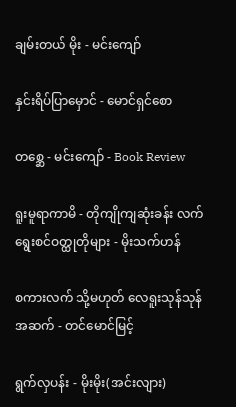ချမ်းတယ် မိုး - မင်းကျော်

နှင်းရိပ်ပြာ‌မှောင် - မောင်ရှင်စော

တစ္ဆေ - မင်းကျော် - Book Review

ရူးမူရာကာမိ - တိုကျိုကျဆုံးခန်း လက်ရွေးစင်ဝတ္ထုတိုများ - မိုးသက်ဟန်

စကားလက် သို့မဟုတ် လေရူးသုန်သုန် အဆက် - တင်မောင်မြင့်

ရွက်လှပန်း - မိုးမိုး(အင်းလျား)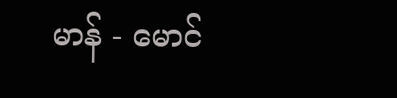မာန် - မောင်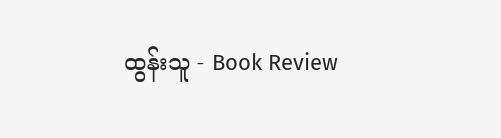ထွန်းသူ - Book Review